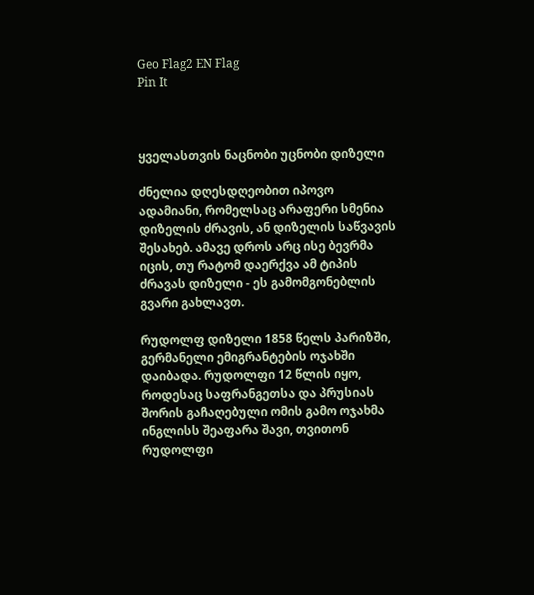Geo Flag2 EN Flag
Pin It



ყველასთვის ნაცნობი უცნობი დიზელი

ძნელია დღესდღეობით იპოვო ადამიანი, რომელსაც არაფერი სმენია დიზელის ძრავის, ან დიზელის საწვავის შესახებ. ამავე დროს არც ისე ბევრმა იცის, თუ რატომ დაერქვა ამ ტიპის ძრავას დიზელი - ეს გამომგონებლის გვარი გახლავთ.

რუდოლფ დიზელი 1858 წელს პარიზში, გერმანელი ემიგრანტების ოჯახში დაიბადა. რუდოლფი 12 წლის იყო, როდესაც საფრანგეთსა და პრუსიას შორის გაჩაღებული ომის გამო ოჯახმა ინგლისს შეაფარა შავი, თვითონ რუდოლფი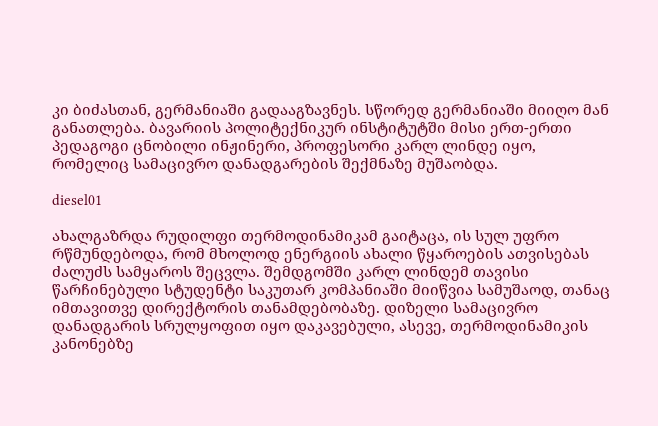კი ბიძასთან, გერმანიაში გადააგზავნეს. სწორედ გერმანიაში მიიღო მან განათლება. ბავარიის პოლიტექნიკურ ინსტიტუტში მისი ერთ-ერთი პედაგოგი ცნობილი ინჟინერი, პროფესორი კარლ ლინდე იყო, რომელიც სამაცივრო დანადგარების შექმნაზე მუშაობდა.

diesel01

ახალგაზრდა რუდილფი თერმოდინამიკამ გაიტაცა, ის სულ უფრო რწმუნდებოდა, რომ მხოლოდ ენერგიის ახალი წყაროების ათვისებას ძალუძს სამყაროს შეცვლა. შემდგომში კარლ ლინდემ თავისი წარჩინებული სტუდენტი საკუთარ კომპანიაში მიიწვია სამუშაოდ, თანაც იმთავითვე დირექტორის თანამდებობაზე. დიზელი სამაცივრო დანადგარის სრულყოფით იყო დაკავებული, ასევე, თერმოდინამიკის კანონებზე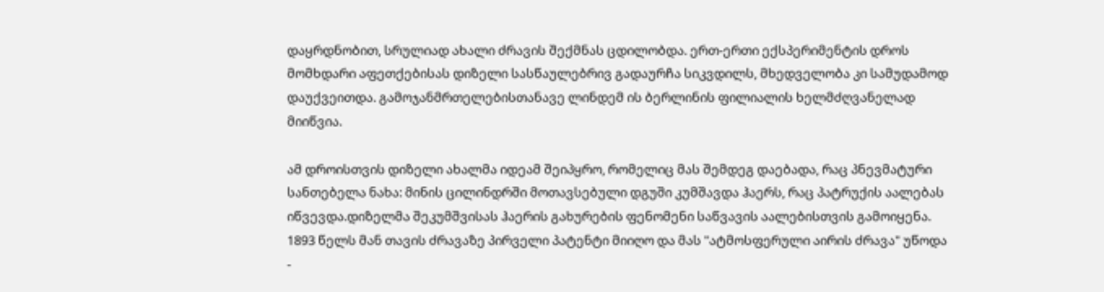დაყრდნობით, სრულიად ახალი ძრავის შექმნას ცდილობდა. ერთ-ერთი ექსპერიმენტის დროს მომხდარი აფეთქებისას დიზელი სასწაულებრივ გადაურჩა სიკვდილს, მხედველობა კი სამუდამოდ დაუქვეითდა. გამოჯანმრთელებისთანავე ლინდემ ის ბერლინის ფილიალის ხელმძღვანელად მიიწვია.

ამ დროისთვის დიზელი ახალმა იდეამ შეიპყრო, რომელიც მას შემდეგ დაებადა, რაც პნევმატური სანთებელა ნახა: მინის ცილინდრში მოთავსებული დგუში კუმშავდა ჰაერს, რაც პატრუქის აალებას იწვევდა.დიზელმა შეკუმშვისას ჰაერის გახურების ფენომენი საწვავის აალებისთვის გამოიყენა. 1893 წელს მან თავის ძრავაზე პირველი პატენტი მიიღო და მას "ატმოსფერული აირის ძრავა" უწოდა -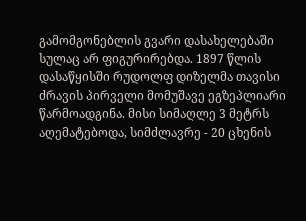გამომგონებლის გვარი დასახელებაში სულაც არ ფიგურირებდა. 1897 წლის დასაწყისში რუდოლფ დიზელმა თავისი ძრავის პირველი მომუშავე ეგზეპლიარი წარმოადგინა. მისი სიმაღლე 3 მეტრს აღემატებოდა, სიმძლავრე - 20 ცხენის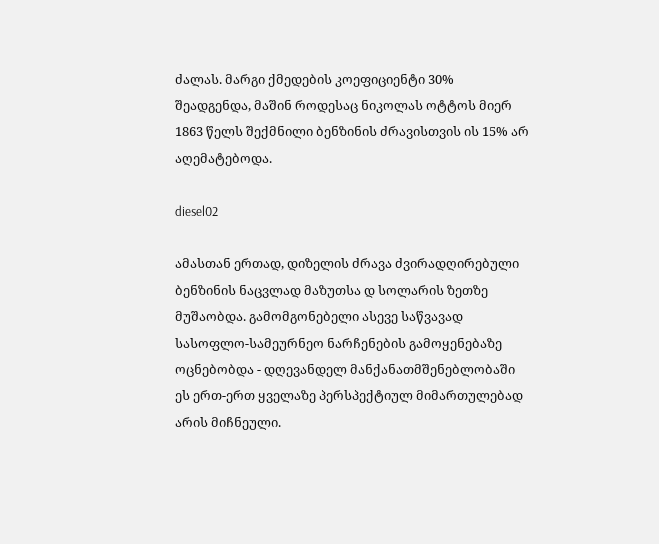ძალას. მარგი ქმედების კოეფიციენტი 30% შეადგენდა, მაშინ როდესაც ნიკოლას ოტტოს მიერ 1863 წელს შექმნილი ბენზინის ძრავისთვის ის 15% არ აღემატებოდა.

diesel02

ამასთან ერთად, დიზელის ძრავა ძვირადღირებული ბენზინის ნაცვლად მაზუთსა დ სოლარის ზეთზე მუშაობდა. გამომგონებელი ასევე საწვავად სასოფლო-სამეურნეო ნარჩენების გამოყენებაზე ოცნებობდა - დღევანდელ მანქანათმშენებლობაში ეს ერთ-ერთ ყველაზე პერსპექტიულ მიმართულებად არის მიჩნეული.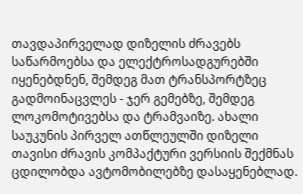თავდაპირველად დიზელის ძრავებს საწარმოებსა და ელექტროსადგურებში იყენებდნენ, შემდეგ მათ ტრანსპორტზეც გადმოინაცვლეს - ჯერ გემებზე, შემდეგ ლოკომოტივებსა და ტრამვაიზე. ახალი საუკუნის პირველ ათწლეულში დიზელი თავისი ძრავის კომპაქტური ვერსიის შექმნას ცდილობდა ავტომობილებზე დასაყენებლად.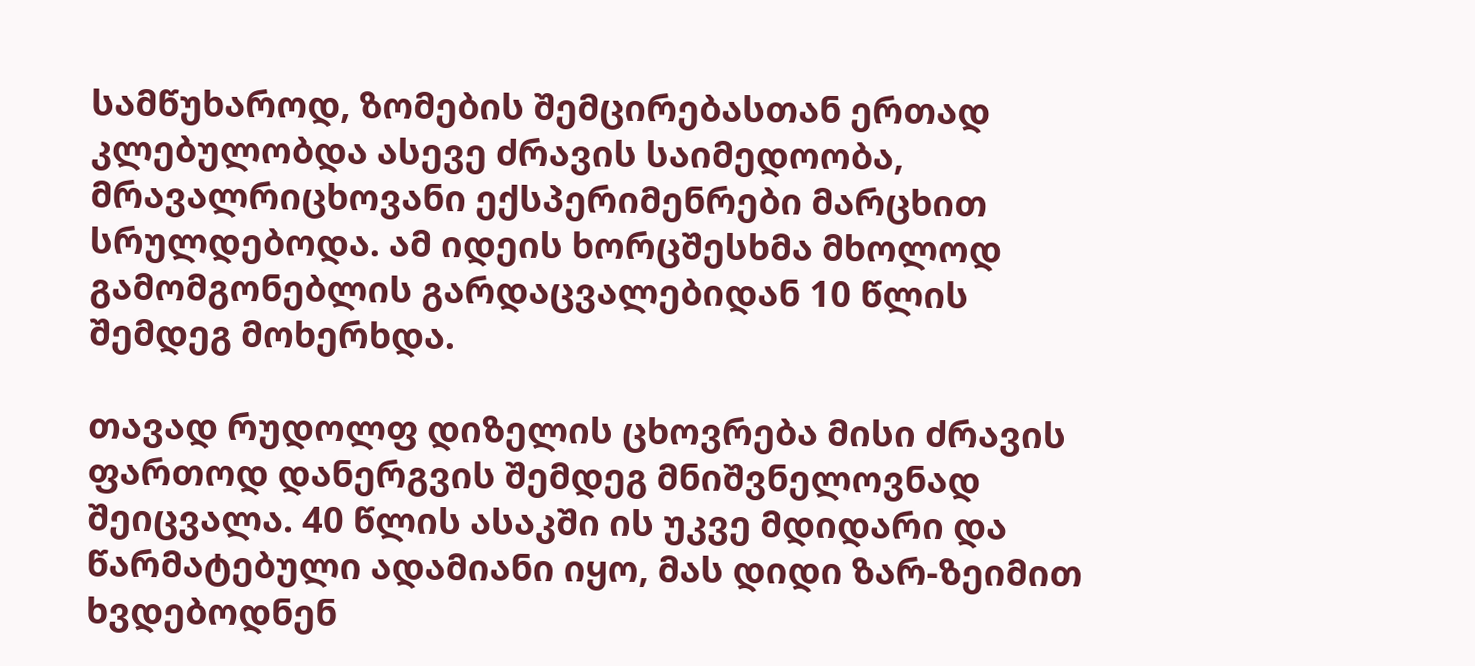სამწუხაროდ, ზომების შემცირებასთან ერთად კლებულობდა ასევე ძრავის საიმედოობა, მრავალრიცხოვანი ექსპერიმენრები მარცხით სრულდებოდა. ამ იდეის ხორცშესხმა მხოლოდ გამომგონებლის გარდაცვალებიდან 10 წლის შემდეგ მოხერხდა.

თავად რუდოლფ დიზელის ცხოვრება მისი ძრავის ფართოდ დანერგვის შემდეგ მნიშვნელოვნად შეიცვალა. 40 წლის ასაკში ის უკვე მდიდარი და წარმატებული ადამიანი იყო, მას დიდი ზარ-ზეიმით ხვდებოდნენ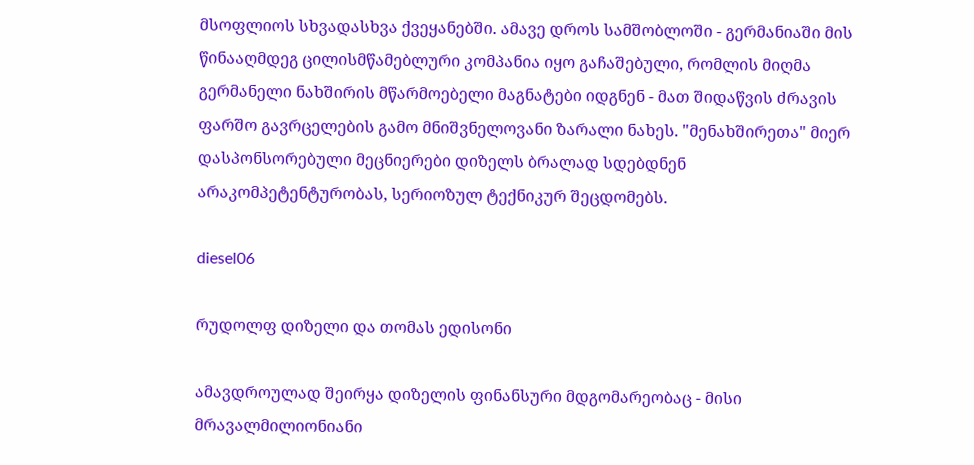მსოფლიოს სხვადასხვა ქვეყანებში. ამავე დროს სამშობლოში - გერმანიაში მის წინააღმდეგ ცილისმწამებლური კომპანია იყო გაჩაშებული, რომლის მიღმა გერმანელი ნახშირის მწარმოებელი მაგნატები იდგნენ - მათ შიდაწვის ძრავის ფარშო გავრცელების გამო მნიშვნელოვანი ზარალი ნახეს. "მენახშირეთა" მიერ დასპონსორებული მეცნიერები დიზელს ბრალად სდებდნენ არაკომპეტენტურობას, სერიოზულ ტექნიკურ შეცდომებს.

diesel06

რუდოლფ დიზელი და თომას ედისონი

ამავდროულად შეირყა დიზელის ფინანსური მდგომარეობაც - მისი მრავალმილიონიანი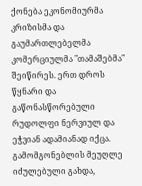ქონება ეკონომიურმა კრიზისმა და გაუმართლებელმა კომერციულმა "თამაშებმა" შეიწირეს. ერთ დროს წყნარი და გაწონასწორებული რუდოლფი ნერვიულ და ეჭვიან ადამიანად იქცა. გამომგონებლის მეუღლე იძულებული გახდა,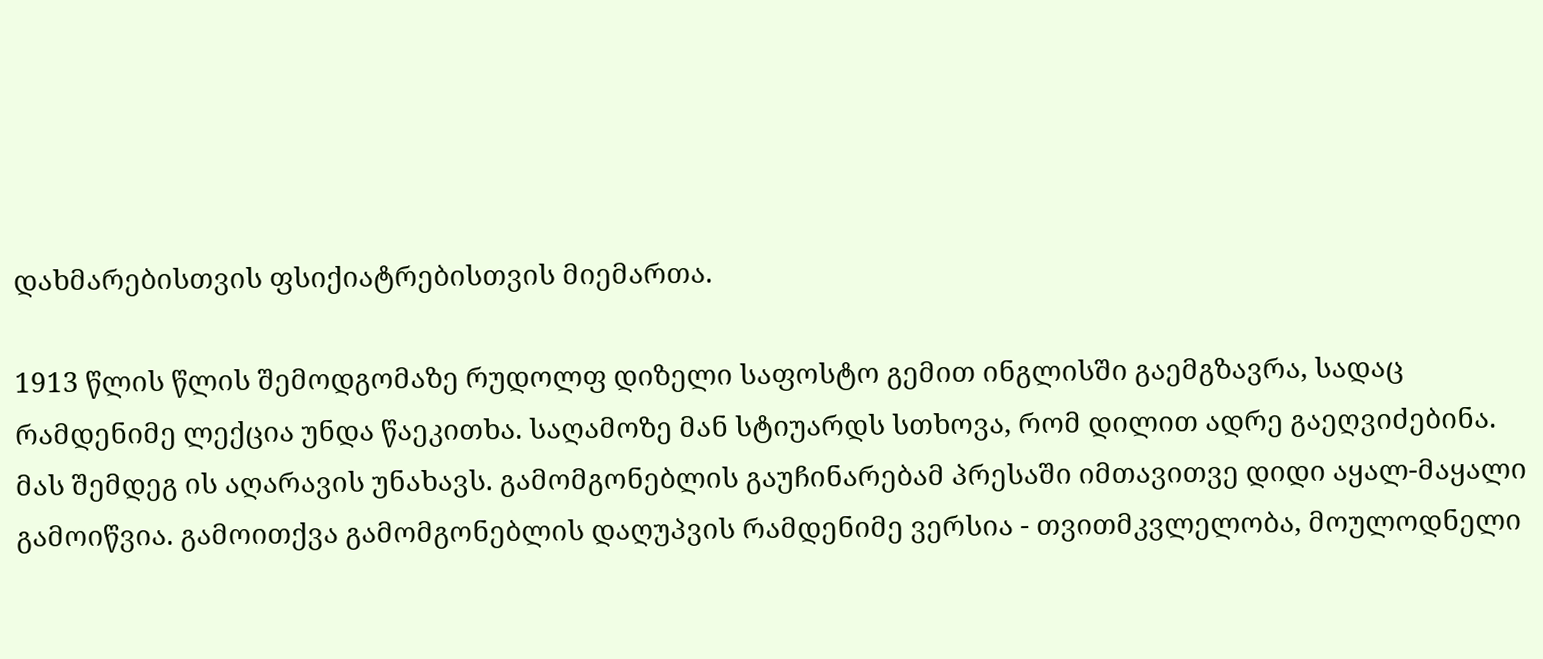დახმარებისთვის ფსიქიატრებისთვის მიემართა.

1913 წლის წლის შემოდგომაზე რუდოლფ დიზელი საფოსტო გემით ინგლისში გაემგზავრა, სადაც რამდენიმე ლექცია უნდა წაეკითხა. საღამოზე მან სტიუარდს სთხოვა, რომ დილით ადრე გაეღვიძებინა. მას შემდეგ ის აღარავის უნახავს. გამომგონებლის გაუჩინარებამ პრესაში იმთავითვე დიდი აყალ-მაყალი გამოიწვია. გამოითქვა გამომგონებლის დაღუპვის რამდენიმე ვერსია - თვითმკვლელობა, მოულოდნელი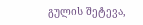გულის შეტევა,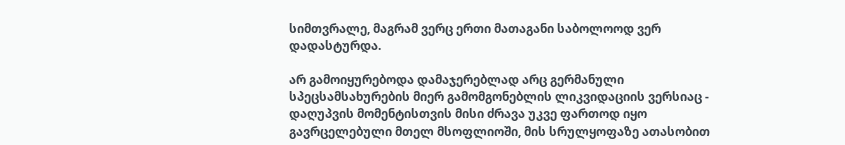სიმთვრალე, მაგრამ ვერც ერთი მათაგანი საბოლოოდ ვერ დადასტურდა.

არ გამოიყურებოდა დამაჯერებლად არც გერმანული სპეცსამსახურების მიერ გამომგონებლის ლიკვიდაციის ვერსიაც - დაღუპვის მომენტისთვის მისი ძრავა უკვე ფართოდ იყო გავრცელებული მთელ მსოფლიოში, მის სრულყოფაზე ათასობით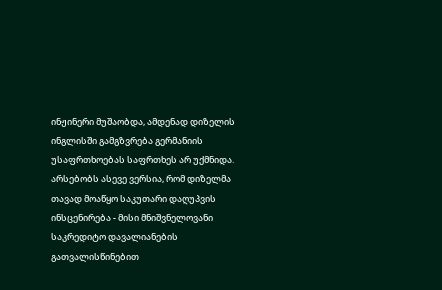ინჟინერი მუშაობდა, ამდენად დიზელის ინგლისში გამგზვრება გერმანიის უსაფრთხოებას საფრთხეს არ უქმნიდა. არსებობს ასევე ვერსია, რომ დიზელმა თავად მოაწყო საკუთარი დაღუპვის ინსცენირება - მისი მნიშვნელოვანი საკრედიტო დავალიანების გათვალისწინებით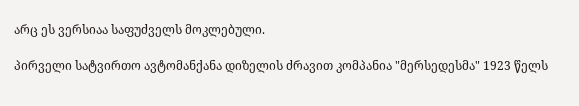არც ეს ვერსიაა საფუძველს მოკლებული.

პირველი სატვირთო ავტომანქანა დიზელის ძრავით კომპანია "მერსედესმა" 1923 წელს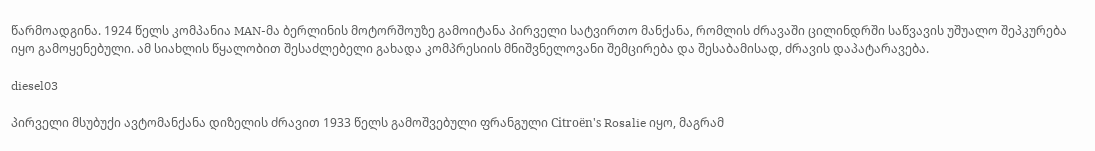წარმოადგინა. 1924 წელს კომპანია MAN-მა ბერლინის მოტორშოუზე გამოიტანა პირველი სატვირთო მანქანა, რომლის ძრავაში ცილინდრში საწვავის უშუალო შეპკურება იყო გამოყენებული. ამ სიახლის წყალობით შესაძლებელი გახადა კომპრესიის მნიშვნელოვანი შემცირება და შესაბამისად, ძრავის დაპატარავება.

diesel03

პირველი მსუბუქი ავტომანქანა დიზელის ძრავით 1933 წელს გამოშვებული ფრანგული Citroën's Rosalie იყო, მაგრამ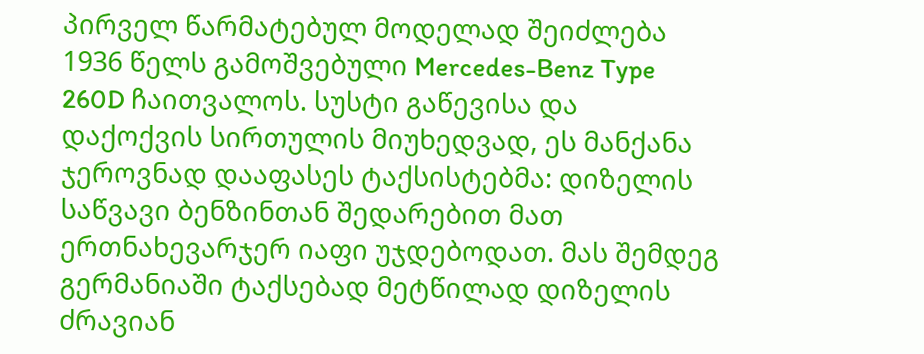პირველ წარმატებულ მოდელად შეიძლება 1936 წელს გამოშვებული Mercedes-Benz Type 260D ჩაითვალოს. სუსტი გაწევისა და დაქოქვის სირთულის მიუხედვად, ეს მანქანა ჯეროვნად დააფასეს ტაქსისტებმა: დიზელის საწვავი ბენზინთან შედარებით მათ ერთნახევარჯერ იაფი უჯდებოდათ. მას შემდეგ გერმანიაში ტაქსებად მეტწილად დიზელის ძრავიან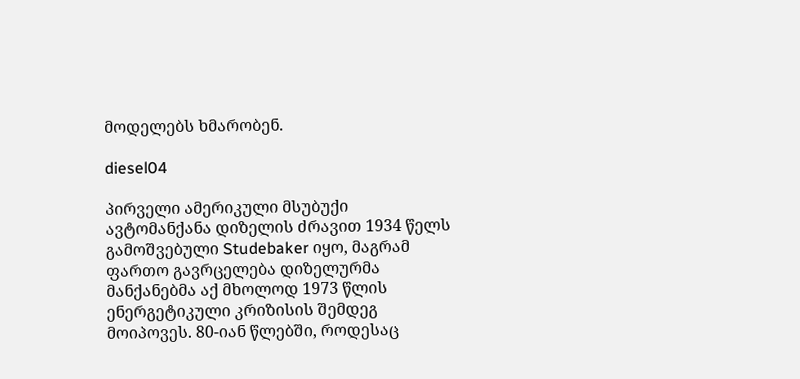მოდელებს ხმარობენ.

diesel04

პირველი ამერიკული მსუბუქი ავტომანქანა დიზელის ძრავით 1934 წელს გამოშვებული Studebaker იყო, მაგრამ ფართო გავრცელება დიზელურმა მანქანებმა აქ მხოლოდ 1973 წლის ენერგეტიკული კრიზისის შემდეგ მოიპოვეს. 80-იან წლებში, როდესაც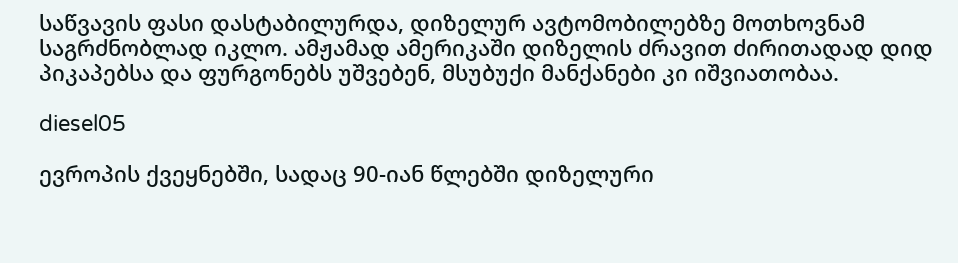საწვავის ფასი დასტაბილურდა, დიზელურ ავტომობილებზე მოთხოვნამ საგრძნობლად იკლო. ამჟამად ამერიკაში დიზელის ძრავით ძირითადად დიდ პიკაპებსა და ფურგონებს უშვებენ, მსუბუქი მანქანები კი იშვიათობაა.

diesel05

ევროპის ქვეყნებში, სადაც 90-იან წლებში დიზელური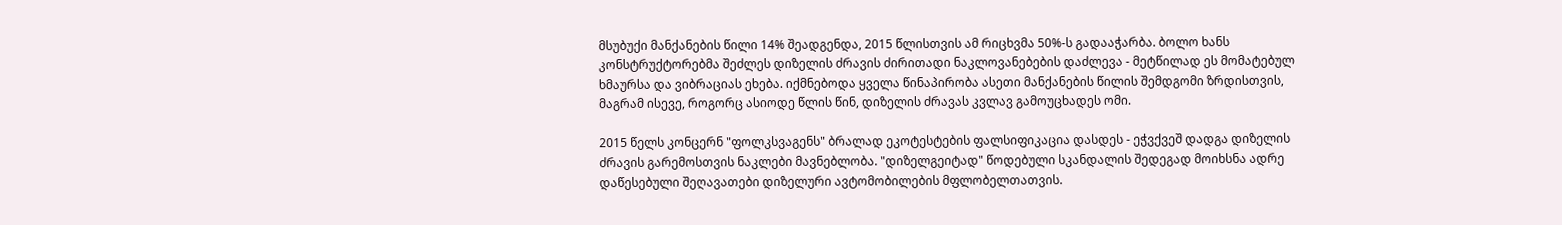მსუბუქი მანქანების წილი 14% შეადგენდა, 2015 წლისთვის ამ რიცხვმა 50%-ს გადააჭარბა. ბოლო ხანს კონსტრუქტორებმა შეძლეს დიზელის ძრავის ძირითადი ნაკლოვანებების დაძლევა - მეტწილად ეს მომატებულ ხმაურსა და ვიბრაციას ეხება. იქმნებოდა ყველა წინაპირობა ასეთი მანქანების წილის შემდგომი ზრდისთვის, მაგრამ ისევე, როგორც ასიოდე წლის წინ, დიზელის ძრავას კვლავ გამოუცხადეს ომი.

2015 წელს კონცერნ "ფოლკსვაგენს" ბრალად ეკოტესტების ფალსიფიკაცია დასდეს - ეჭვქვეშ დადგა დიზელის ძრავის გარემოსთვის ნაკლები მავნებლობა. "დიზელგეიტად" წოდებული სკანდალის შედეგად მოიხსნა ადრე დაწესებული შეღავათები დიზელური ავტომობილების მფლობელთათვის.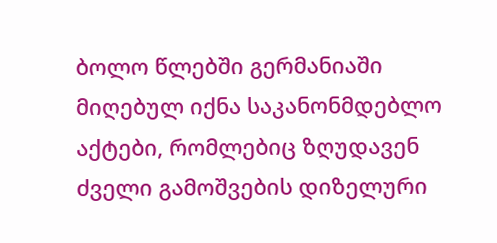ბოლო წლებში გერმანიაში მიღებულ იქნა საკანონმდებლო აქტები, რომლებიც ზღუდავენ ძველი გამოშვების დიზელური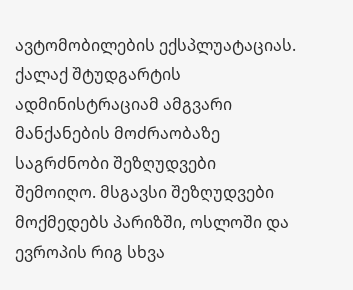ავტომობილების ექსპლუატაციას. ქალაქ შტუდგარტის ადმინისტრაციამ ამგვარი მანქანების მოძრაობაზე საგრძნობი შეზღუდვები შემოიღო. მსგავსი შეზღუდვები მოქმედებს პარიზში, ოსლოში და ევროპის რიგ სხვა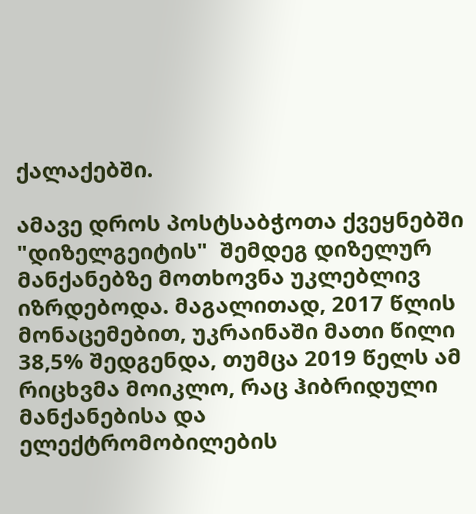ქალაქებში.

ამავე დროს პოსტსაბჭოთა ქვეყნებში "დიზელგეიტის"  შემდეგ დიზელურ მანქანებზე მოთხოვნა უკლებლივ იზრდებოდა. მაგალითად, 2017 წლის მონაცემებით, უკრაინაში მათი წილი 38,5% შედგენდა, თუმცა 2019 წელს ამ რიცხვმა მოიკლო, რაც ჰიბრიდული მანქანებისა და ელექტრომობილების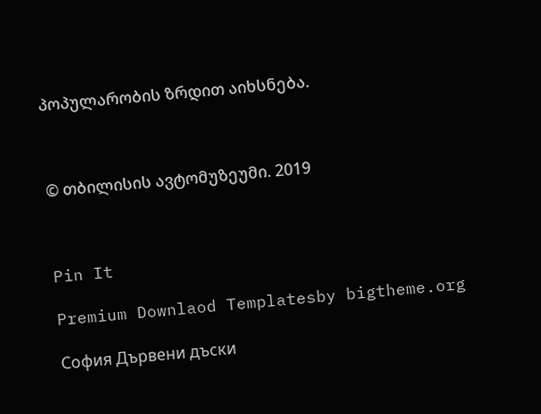პოპულარობის ზრდით აიხსნება.



© თბილისის ავტომუზეუმი. 2019



Pin It

Premium Downlaod Templatesby bigtheme.org

София Дървени дъски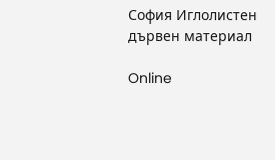София Иглолистен дървен материал

Online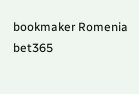bookmaker Romenia bet365